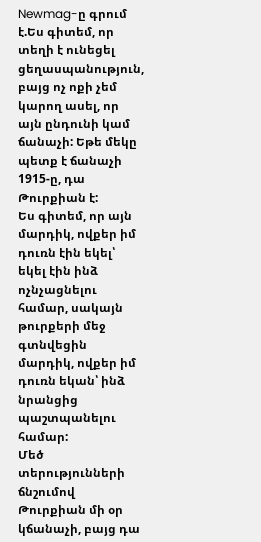Newmag-ը գրում է.Ես գիտեմ, որ տեղի է ունեցել ցեղասպանություն, բայց ոչ ոքի չեմ կարող ասել, որ այն ընդունի կամ ճանաչի: Եթե մեկը պետք է ճանաչի 1915-ը, դա Թուրքիան է:
Ես գիտեմ, որ այն մարդիկ, ովքեր իմ դուռն էին եկել՝ եկել էին ինձ ոչնչացնելու համար, սակայն թուրքերի մեջ գտնվեցին մարդիկ, ովքեր իմ դուռն եկան՝ ինձ նրանցից պաշտպանելու համար:
Մեծ տերությունների ճնշումով Թուրքիան մի օր կճանաչի, բայց դա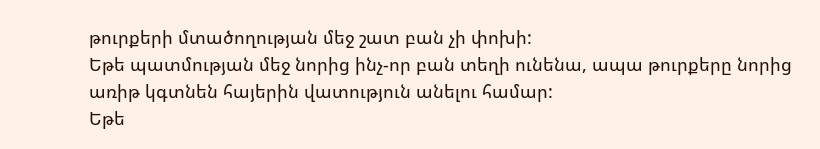թուրքերի մտածողության մեջ շատ բան չի փոխի:
Եթե պատմության մեջ նորից ինչ-որ բան տեղի ունենա, ապա թուրքերը նորից առիթ կգտնեն հայերին վատություն անելու համար:
Եթե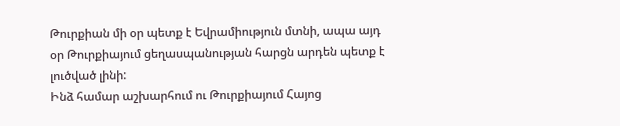Թուրքիան մի օր պետք է Եվրամիություն մտնի, ապա այդ օր Թուրքիայում ցեղասպանության հարցն արդեն պետք է լուծված լինի:
Ինձ համար աշխարհում ու Թուրքիայում Հայոց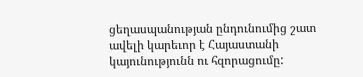ցեղասպանության ընդունումից շատ ավելի կարեւոր է Հայաստանի կայունությունն ու հզորացումը: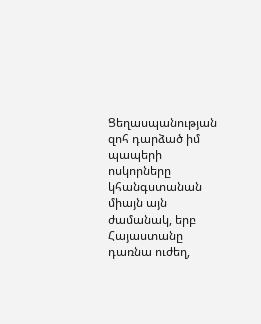Ցեղասպանության զոհ դարձած իմ պապերի ոսկորները կհանգստանան միայն այն ժամանակ, երբ Հայաստանը դառնա ուժեղ,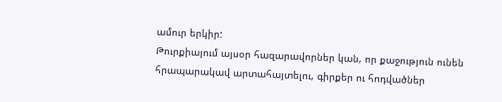ամուր երկիր:
Թուրքիայում այսօր հազարավորներ կան, որ քաջություն ունեն հրապարակավ արտահայտելու, գիրքեր ու հոդվածներ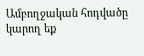Ամբողջական հոդվածը կարող եք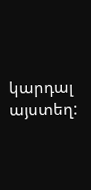կարդալ այստեղ: